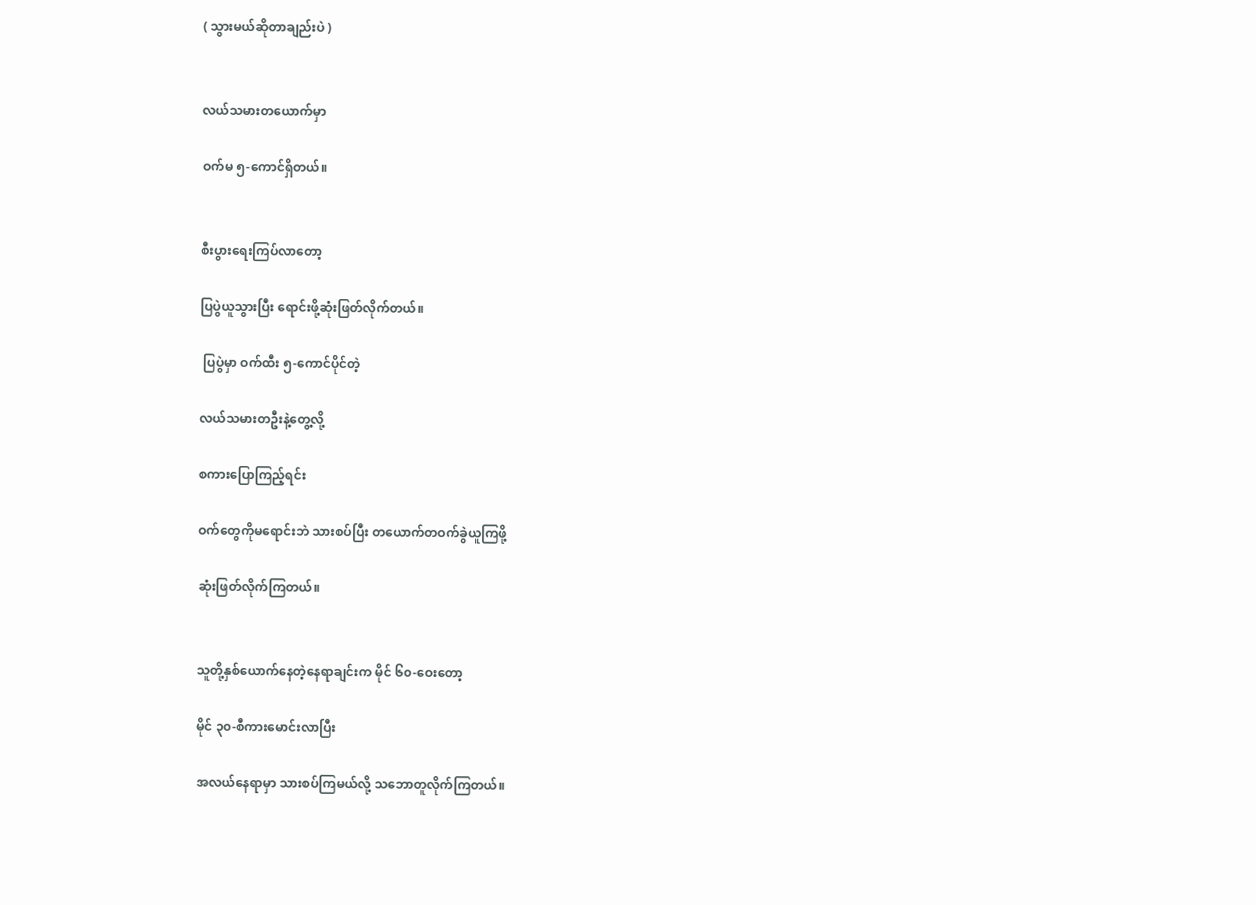( သွားမယ်ဆိုတာချည်းပဲ )


လယ်သမားတယောက်မှာ

ဝက်မ ၅-ကောင်ရှိတယ်။


စီးပွားရေးကြပ်လာတော့

ပြပွဲယူသွားပြီး ရောင်းဖို့ဆုံးဖြတ်လိုက်တယ်။

 ပြပွဲမှာ ဝက်ထီး ၅-ကောင်ပိုင်တဲ့

လယ်သမားတဦးနဲ့တွေ့လို့

စကားပြောကြည့်ရင်း

ဝက်တွေကိုမရောင်းဘဲ သားစပ်ပြီး တယောက်တဝက်ခွဲယူကြဖို့

ဆုံးဖြတ်လိုက်ကြတယ်။


သူတို့နှစ်ယောက်နေတဲ့နေရာချင်းက မိုင် ၆၀-ဝေးတော့

မိုင် ၃၀-စီကားမောင်းလာပြီး

အလယ်နေရာမှာ သားစပ်ကြမယ်လို့ သဘောတူလိုက်ကြတယ်။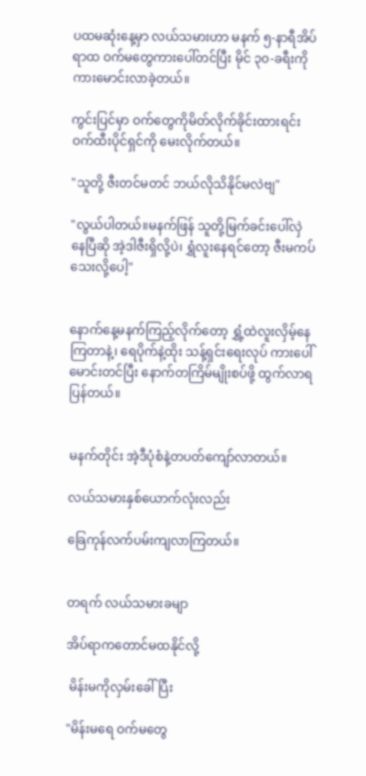ပထမဆုံးနေ့မှာ လယ်သမားဟာ မနက် ၅-နာရီအိပ်ရာထ ဝက်မတွေကားပေါ်တင်ပြီး မိုင် ၃၀-ခရီးကိုကားမောင်းလာခဲ့တယ်။

ကွင်းပြင်မှာ ဝက်တွေကိုမိတ်လိုက်ခိုင်းထားရင်း ဝက်ထီးပိုင်ရှင်ကို မေးလိုက်တယ်။

"သူတို့ ဇီးတင်မတင် ဘယ်လိုသိနိုင်မလဲဗျ"

"လွယ်ပါတယ်။မနက်ဖြန် သူတို့မြက်ခင်းပေါ်လှဲနေပြီဆို အဲ့ဒါဇီးရှိလို့ပဲ၊ ရွှံလူးနေရင်တော့ ဇီးမကပ်သေးလို့ပေါ့"


နောက်နေ့မနက်ကြည့်လိုက်တော့ ရွှံ့ထဲလူးလှိမ့်နေကြတာနဲ့၊ ရေပိုက်နဲ့ထိုး သန့်ရှင်းရေးလုပ် ကားပေါ်မောင်းတင်ပြီး နောက်တကြိမ်မျိုးစပ်ဖို့ ထွက်လာရပြန်တယ်။


မနက်တိုင်း အဲ့ဒီပုံစံနဲ့တပတ်ကျော်လာတယ်။

လယ်သမားနှစ်ယောက်လုံးလည်း

ခြေကုန်လက်ပမ်းကျလာကြတယ်။


တရက် လယ်သမားခမျာ

အိပ်ရာကတောင်မထနိုင်လို့

 မိန်းမကိုလှမ်းခေါ်ပြီး

"မိန်းမရေ ဝက်မတွေ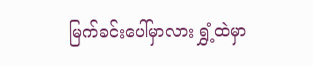မြက်ခင်းပေါ်မှာလား ရွှံ့ထဲမှာ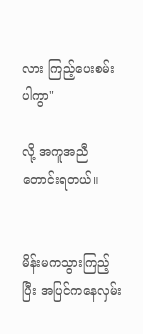လား ကြည့်ပေးစမ်းပါကွာ"

လို့ အကူအညီတောင်းရတယ်။


မိန်းမကသွားကြည့်ပြီး အပြင်ကနေလှမ်း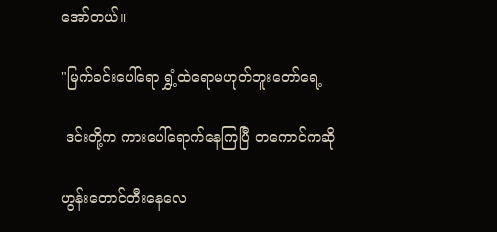အော်တယ်။

"မြက်ခင်းပေါ်ရော ရွှံ့ထဲရောမဟုတ်ဘူးတော်ရေ့

 ဒင်းတို့က ကားပေါ်ရောက်နေကြပြီ တကောင်ကဆို

ဟွန်းတောင်တီးနေလေ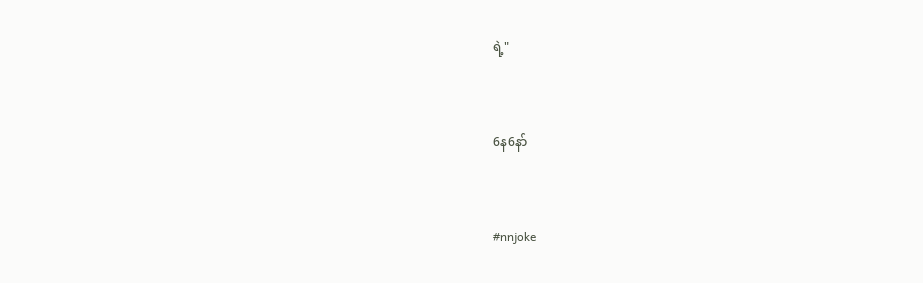ရဲ့"


6န6နာ်


#nnjoke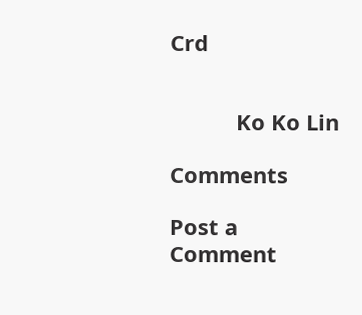Crd


           Ko Ko Lin

Comments

Post a Comment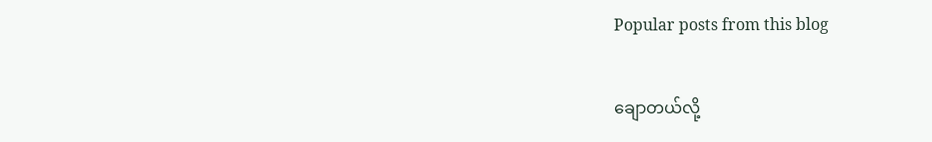Popular posts from this blog

ချောတယ်လို့